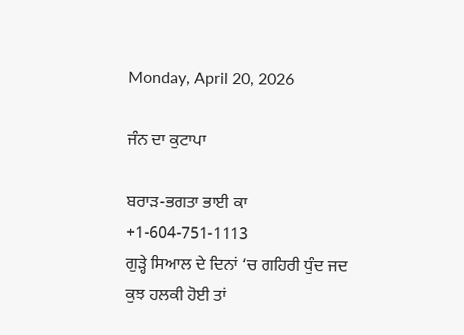Monday, April 20, 2026

ਜੰਨ ਦਾ ਕੁਟਾਪਾ

ਬਰਾੜ-ਭਗਤਾ ਭਾਈ ਕਾ
+1-604-751-1113
ਗੁੜ੍ਹੇ ਸਿਆਲ ਦੇ ਦਿਨਾਂ ‘ਚ ਗਹਿਰੀ ਧੁੰਦ ਜਦ ਕੁਝ ਹਲਕੀ ਹੋਈ ਤਾਂ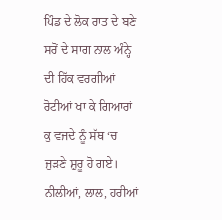ਪਿੰਡ ਦੇ ਲੋਕ ਰਾਤ ਦੇ ਬਣੇ ਸਰੋਂ ਦੇ ਸਾਗ ਨਾਲ ਅੰਨ੍ਹੇ ਦੀ ਹਿੱਕ ਵਰਗੀਆਂ ਰੋਟੀਆਂ ਖਾ ਕੇ ਗਿਆਰਾਂ ਕੁ ਵਜਦੇ ਨੂੰ ਸੱਥ ‘ਚ ਜੁੜਣੇ ਸ਼ੁਰੂ ਹੋ ਗਏ। ਨੀਲੀਆਂ, ਲਾਲ, ਹਰੀਆਂ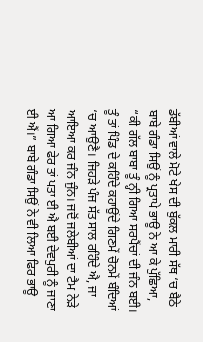ਡੱਬੀਆਂ ਵਾਲੇ ਮੋਟੇ ਖੇਸ ਦੀ ਬੁੱਕਲ ਮਾਰੀ ਸੱਥ ‘ਚ ਬੈਠੇ ਬਾਬੇ ਗੰਡਾ ਸਿਉਂ ਨੂੰ ਪ੍ਰਤਾਪੇ ਭਾਊ ਨੇ ਆ ਕੇ ਪੁੱਛਿਆ,
“ਕੀ ਗੱਲ ਬਾਬਾ ਤੂੰ ਨ੍ਹੀ ਗਿਆ ਸਰਪੈਂਚਾਂ ਦੀ ਜੰਨ ਬਈ। ਤੂੰ ਤਾਂ ਪਿੰਡ ਦੇ ਕਹਿੰਦੇ ਕਹਾਉਂਦੇ ਗਿਣਮੇਂ ਚੋਨਮੇਂ ਬੰਦਿਆਂ ‘ਚ ਆਉਣੈ। ਜਿਹੜੇ ਪੰਜ ਸੱਤ ਸਾਲ ਰਹਿੰਦੇ ਐ, ਜਾ ਆਇਆ ਕਰ ਜੰਨ ਜੁੰਨ। ਜਦੋਂ ਜਲੇਬੀਆਂ ਦਾ ਟੈਮ ਨੇੜੇ ਆ ਗਿਆ ਫੇਰ ਤਾਂ ਪਤਾ ਈ ਐ ਬਈ ਦੇਵਪੁਰੀ ਨੂੰ ਜਾਣਾ ਈ ਐਂ।” ਬਾਬੇ ਗੰਡਾ ਸਿਉਂ ਨੇ ਵੀ ਲਿਆ ਫਿਰ ਭਾਊ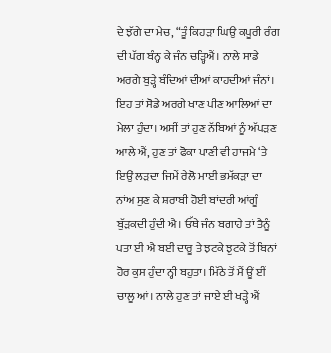ਦੇ ਝੱਗੇ ਦਾ ਮੇਚ, “ਤੂੰ ਕਿਹੜਾ ਘਿਉ ਕਪੂਰੀ ਰੰਗ ਦੀ ਪੱਗ ਬੰਨ੍ਹ ਕੇ ਜੰਨ ਚੜ੍ਹਿਐਂ। ਨਾਲੇ ਸਾਡੇ ਅਰਗੇ ਬੁੜ੍ਹੇ ਬੰਦਿਆਂ ਦੀਆਂ ਕਾਹਦੀਆਂ ਜੰਨਾਂ। ਇਹ ਤਾਂ ਸੋਡੇ ਅਰਗੇ ਖਾਣ ਪੀਣ ਆਲਿਆਂ ਦਾ ਮੇਲਾ ਹੁੰਦਾ। ਅਸੀਂ ਤਾਂ ਹੁਣ ਨੱਬਿਆਂ ਨੂੰ ਅੱਪੜਣ ਆਲੇ ਐਂ, ਹੁਣ ਤਾਂ ਫੋਕਾ ਪਾਣੀ ਵੀ ਹਾਜਮੇ ‘ਤੇ ਇਉਂ ਲੜਦਾ ਜਿਮੇਂ ਰੇਲੋ ਮਾਈ ਭਮੱਕੜਾ ਦਾ ਨਾਂਅ ਸੁਣ ਕੇ ਸ਼ਰਾਬੀ ਹੋਈ ਬਾਂਦਰੀ ਆਂਗੂੰ ਬੁੱੜਕਦੀ ਹੁੰਦੀ ਐ। ਓੱਥੇ ਜੰਨ ਬਗਾਹੇ ਤਾਂ ਤੈਨੂੰ ਪਤਾ ਈ ਐ ਬਈ ਦਾਰੂ ਤੇ ਝਟਕੇ ਝੁਟਕੇ ਤੋਂ ਬਿਨਾਂ ਹੋਰ ਕੁਸ ਹੁੰਦਾ ਨ੍ਹੀ ਬਹੁਤਾ। ਮਿੱਠੇ ਤੋਂ ਮੈਂ ਊਂ ਈਂ ਚਾਲੂ ਆਂ। ਨਾਲੇ ਹੁਣ ਤਾਂ ਜਾਏ ਈ ਖੜ੍ਹੇ ਐਂ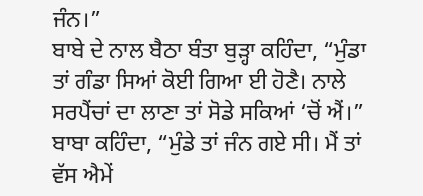ਜੰਨ।”
ਬਾਬੇ ਦੇ ਨਾਲ ਬੈਠਾ ਬੰਤਾ ਬੁੜ੍ਹਾ ਕਹਿੰਦਾ, “ਮੁੰਡਾ ਤਾਂ ਗੰਡਾ ਸਿਆਂ ਕੋਈ ਗਿਆ ਈ ਹੋਣੈ। ਨਾਲੇ ਸਰਪੈਂਚਾਂ ਦਾ ਲਾਣਾ ਤਾਂ ਸੋਡੇ ਸਕਿਆਂ ‘ਚੋਂ ਐਂ।”
ਬਾਬਾ ਕਹਿੰਦਾ, “ਮੁੰਡੇ ਤਾਂ ਜੰਨ ਗਏ ਸੀ। ਮੈਂ ਤਾਂ ਵੱਸ ਐਮੇਂ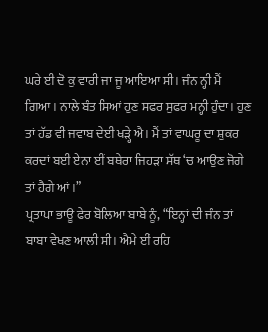ਘਰੇ ਈ ਦੋ ਕੁ ਵਾਰੀ ਜਾ ਜੂ ਆਇਆ ਸੀ। ਜੰਨ ਨ੍ਹੀ ਮੈਂ ਗਿਆ। ਨਾਲੇ ਬੰਤ ਸਿਆਂ ਹੁਣ ਸਫਰ ਸੁਫਰ ਮਨ੍ਹੀ ਹੁੰਦਾ। ਹੁਣ ਤਾਂ ਹੱਡ ਵੀ ਜਵਾਬ ਦੇਈ ਖੜ੍ਹੇ ਐ। ਮੈਂ ਤਾਂ ਵਾਘਰੂ ਦਾ ਸ਼ੁਕਰ ਕਰਦਾਂ ਬਈ ਏਨਾ ਈਂ ਬਥੇਰਾ ਜਿਹੜਾ ਸੱਥ ‘ਚ ਆਉਣ ਜੋਗੇ ਤਾਂ ਹੈਗੇ ਆਂ।”
ਪ੍ਰਤਾਪਾ ਭਾਊ ਫੇਰ ਬੋਲਿਆ ਬਾਬੇ ਨੂੰ, “ਇਨ੍ਹਾਂ ਦੀ ਜੰਨ ਤਾਂ ਬਾਬਾ ਵੇਖਣ ਆਲੀ ਸੀ। ਐਮੇ ਈਂ ਰਹਿ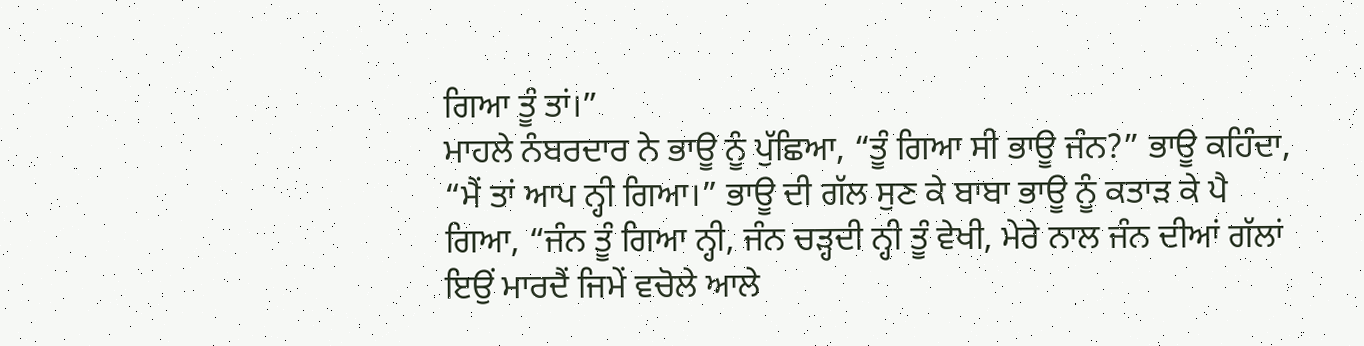ਗਿਆ ਤੂੰ ਤਾਂ।”
ਮਾਹਲੇ ਨੰਬਰਦਾਰ ਨੇ ਭਾਊ ਨੂੰ ਪੁੱਛਿਆ, “ਤੂੰ ਗਿਆ ਸੀ ਭਾਊ ਜੰਨ?” ਭਾਊ ਕਹਿੰਦਾ, “ਮੈਂ ਤਾਂ ਆਪ ਨ੍ਹੀ ਗਿਆ।” ਭਾਊ ਦੀ ਗੱਲ ਸੁਣ ਕੇ ਬਾਬਾ ਭਾਊ ਨੂੰ ਕਤਾੜ ਕੇ ਪੈ ਗਿਆ, “ਜੰਨ ਤੂੰ ਗਿਆ ਨ੍ਹੀ, ਜੰਨ ਚੜ੍ਹਦੀ ਨ੍ਹੀ ਤੂੰ ਵੇਖੀ, ਮੇਰੇ ਨਾਲ ਜੰਨ ਦੀਆਂ ਗੱਲਾਂ ਇਉਂ ਮਾਰਦੈਂ ਜਿਮੇਂ ਵਚੋਲੇ ਆਲੇ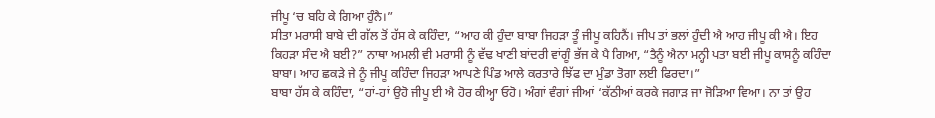ਜੀਪੂ ‘ਚ ਬਹਿ ਕੇ ਗਿਆ ਹੁੰਨੈ।”
ਸੀਤਾ ਮਰਾਸੀ ਬਾਬੇ ਦੀ ਗੱਲ ਤੋਂ ਹੱਸ ਕੇ ਕਹਿੰਦਾ, “ਆਹ ਕੀ ਹੁੰਦਾ ਬਾਬਾ ਜਿਹੜਾ ਤੂੰ ਜੀਪੂ ਕਹਿਨੈਂ। ਜੀਪ ਤਾਂ ਭਲਾਂ ਹੁੰਦੀ ਐ ਆਹ ਜੀਪੂ ਕੀ ਐ। ਇਹ ਕਿਹੜਾ ਸੰਦ ਐ ਬਈ?” ਨਾਥਾ ਅਮਲੀ ਵੀ ਮਰਾਸੀ ਨੂੰ ਵੱਢ ਖਾਣੀ ਬਾਂਦਰੀ ਵਾਂਗੂੰ ਭੱਜ ਕੇ ਪੈ ਗਿਆ, “ਤੈਨੂੰ ਐਨਾ ਮਨ੍ਹੀ ਪਤਾ ਬਈ ਜੀਪੂ ਕਾਸਨੂੰ ਕਹਿੰਦਾ ਬਾਬਾ। ਆਹ ਛਕੜੇ ਜੇ ਨੂੰ ਜੀਪੂ ਕਹਿੰਦਾ ਜਿਹੜਾ ਆਪਣੇ ਪਿੰਡ ਆਲੇ ਕਰਤਾਰੇ ਝਿੱਫ ਦਾ ਮੁੰਡਾ ਤੋਗਾ ਲਈ ਫਿਰਦਾ।”
ਬਾਬਾ ਹੱਸ ਕੇ ਕਹਿੰਦਾ, “ਹਾਂ-ਹਾਂ ਉਹੋ ਜੀਪੂ ਈ ਐ ਹੋਰ ਕੀਅ੍ਹਾ ਓਹੋ। ਅੰਗਾਂ ਵੰਗਾਂ ਜੀਆਂ ‘ਕੱਠੀਆਂ ਕਰਕੇ ਜਗਾੜ ਜਾ ਜੋੜਿਆ ਵਿਆ। ਨਾ ਤਾਂ ਉਹ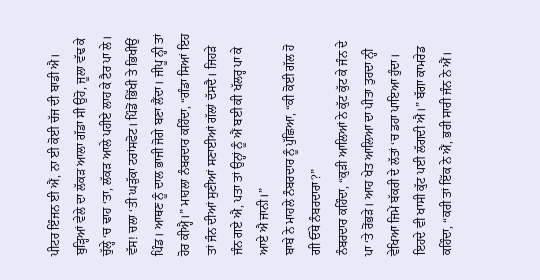ਪੀਟਰ ਇੰਜਨ ਈ ਐਂ, ਨਾ ਈ ਕੋਈ ਚੱਜ ਦੀ ਬਾਡੀ ਐ। ਬੁੜ੍ਹਿਆਂ ਵੇਲੇ ਦਾ ਲੱਕੜ ਆਲਾ ਗੱਡਾ ਸੀ ਉਹੋ, ਜੂਲਾ ਵੱਢ ਕੇ ਚੁੱਲ੍ਹੇ ‘ਚ ਢਾਹ ‘ਤਾ, ਲੱਕੜ ਆਲੇ ਪਹੀਏ ਲਾਹ ਕੇ ਟੈਰ ਪਾ ਲੇ। ਵੱਸ! ਚਲਾ ‘ਤੀ ਘੜੁੱਕਾ ਟਰਾਂਸਫੋਟ। ਪਿੰਡੋਂ ਭਿੱਖੀ ਤੇ ਭਿਖੀਉਂ ਪਿੰਡ। ਆਥਣ ਨੂੰ ਦਾਲ ਭਾਜੀ ਜੋਗੇ ਬਣਾ ਲੈਂਦਾ। ਜੀਪੂ ਨ੍ਹੀ ਤਾਂ ਹੋਰ ਕੀਅ੍ਹੈ।” ਮਾਹਲਾ ਨੰਬਰਦਾਰ ਕਹਿੰਦਾ, “ਗੰਡਾ ਸਿਆਂ ਇਹ ਤਾਂ ਜੰਨ ਦੀਆਂ ਸੁਣੀਆਂ ਸਣਾਈਆਂ ਗੱਲਾਂ ਦੱਸਦੈ। ਜਿਹੜੇ ਜੰਨ ਗਏ ਐ, ਪਤਾ ਤਾਂ ਉਨ੍ਹਾਂ ਨੂੰ ਐਂ ਬਈ ਕੀ ਖੱਲਰ੍ਹ ਪਾ ਕੇ ਆਏ ਐ ਜਾਨੀ।”
ਬਾਬੇ ਨੇ ਮਾਹਲੇ ਨੰਬਰਦਾਰ ਨੂੰ ਪੁੱਛਿਆ, “ਕੀ ਕੋਈ ਗੱਲ ਹੋ ਗੀ ਓੱਥੇ ਨੰਬਰਦਾਰਾ?”
ਨੰਬਰਦਾਰ ਕਹਿੰਦਾ, “ਕੁੜੀ ਆਲਿਆਂ ਨੇ ਕੁੱਟ ਕੁੱਟ ਕੇ ਜੰਨ ਦੇ ਪਾ ‘ਤੇ ਰੋਂਭੜੇ। ਆਹ ਖੇਤ ਆਲਿਆ ਦਾ ਪੀਤਾ ਤੁਰਦਾ ਨ੍ਹੀ ਵੇਖਿਆ ਜਿਮੇਂ ਬੱਕਰੀ ਦੇ ਲੱਤਾਂ ‘ਚ ਡਹਾ ਪਾਇਆ ਹੁੰਦਾ। ਇਹਦੇ ਵੀ ਖਾਸੀ ਕੁੱਟ ਪਈ ਲੱਗਦੀ ਐ।” ਬੱਗਾ ਕਾਮਰੇਡ ਕਹਿੰਦਾ, “ਕਰੀ ਤਾਂ ਇੱਕ ਨੇ ਐਂ, ਭਰੀ ਸਾਰੀ ਜੰਨ ਨੇ ਐਂ।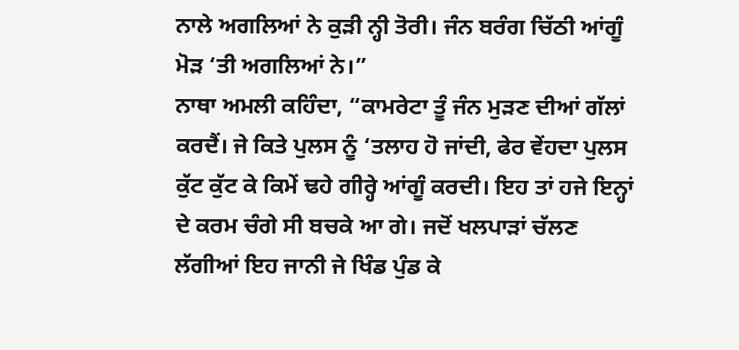ਨਾਲੇ ਅਗਲਿਆਂ ਨੇ ਕੁੜੀ ਨ੍ਹੀ ਤੋਰੀ। ਜੰਨ ਬਰੰਗ ਚਿੱਠੀ ਆਂਗੂੰ ਮੋੜ ‘ਤੀ ਅਗਲਿਆਂ ਨੇ।”
ਨਾਥਾ ਅਮਲੀ ਕਹਿੰਦਾ, “ਕਾਮਰੇਟਾ ਤੂੰ ਜੰਨ ਮੁੜਣ ਦੀਆਂ ਗੱਲਾਂ ਕਰਦੈਂ। ਜੇ ਕਿਤੇ ਪੁਲਸ ਨੂੰ ‘ਤਲਾਹ ਹੋ ਜਾਂਦੀ, ਫੇਰ ਵੇਂਹਦਾ ਪੁਲਸ ਕੁੱਟ ਕੁੱਟ ਕੇ ਕਿਮੇਂ ਢਹੇ ਗੀਰ੍ਹੇ ਆਂਗੂੰ ਕਰਦੀ। ਇਹ ਤਾਂ ਹਜੇ ਇਨ੍ਹਾਂ ਦੇ ਕਰਮ ਚੰਗੇ ਸੀ ਬਚਕੇ ਆ ਗੇ। ਜਦੋਂ ਖਲਪਾੜਾਂ ਚੱਲਣ ਲੱਗੀਆਂ ਇਹ ਜਾਨੀ ਜੇ ਖਿੰਡ ਪੁੰਡ ਕੇ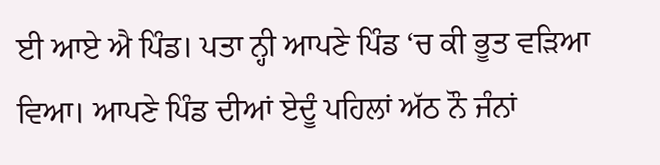ਈ ਆਏ ਐ ਪਿੰਡ। ਪਤਾ ਨ੍ਹੀ ਆਪਣੇ ਪਿੰਡ ‘ਚ ਕੀ ਭੂਤ ਵੜਿਆ ਵਿਆ। ਆਪਣੇ ਪਿੰਡ ਦੀਆਂ ਏਦੂੰ ਪਹਿਲਾਂ ਅੱਠ ਨੌ ਜੰਨਾਂ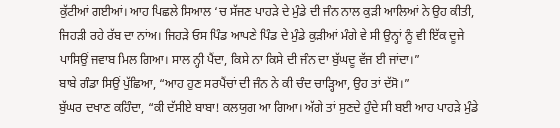ਕੁੱਟੀਆਂ ਗਈਆਂ। ਆਹ ਪਿਛਲੇ ਸਿਆਲ ‘ਚ ਸੱਜਣ ਪਾਹੜੇ ਦੇ ਮੁੰਡੇ ਦੀ ਜੰਨ ਨਾਲ ਕੁੜੀ ਆਲਿਆਂ ਨੇ ਉਹ ਕੀਤੀ, ਜਿਹੜੀ ਰਹੇ ਰੱਬ ਦਾ ਨਾਂਅ। ਜਿਹੜੇ ਓਸ ਪਿੰਡ ਆਪਣੇ ਪਿੰਡ ਦੇ ਮੁੰਡੇ ਕੁੜੀਆਂ ਮੰਗੇ ਵੇ ਸੀ ਉਨ੍ਹਾਂ ਨੂੰ ਵੀ ਇੱਕ ਦੂਜੇ ਪਾਸਿਉਂ ਜਵਾਬ ਮਿਲ ਗਿਆ। ਸਾਲ ਨ੍ਹੀ ਪੈਂਦਾ, ਕਿਸੇ ਨਾ ਕਿਸੇ ਦੀ ਜੰਨ ਦਾ ਬੁੱਘਦੂ ਵੱਜ ਈ ਜਾਂਦਾ।”
ਬਾਬੇ ਗੰਡਾ ਸਿਉਂ ਪੁੱਛਿਆ, “ਆਹ ਹੁਣ ਸਰਪੈਂਚਾਂ ਦੀ ਜੰਨ ਨੇ ਕੀ ਚੰਦ ਚਾੜ੍ਹਿਆ, ਉਹ ਤਾਂ ਦੱਸੋ।”
ਬੁੱਘਰ ਦਖਾਣ ਕਹਿੰਦਾ, “ਕੀ ਦੱਸੀਏ ਬਾਬਾ! ਕਲਯੁਗ ਆ ਗਿਆ। ਅੱਗੇ ਤਾਂ ਸੁਣਦੇ ਹੁੰਦੇ ਸੀ ਬਈ ਆਹ ਪਾਹੜੇ ਮੁੰਡੇ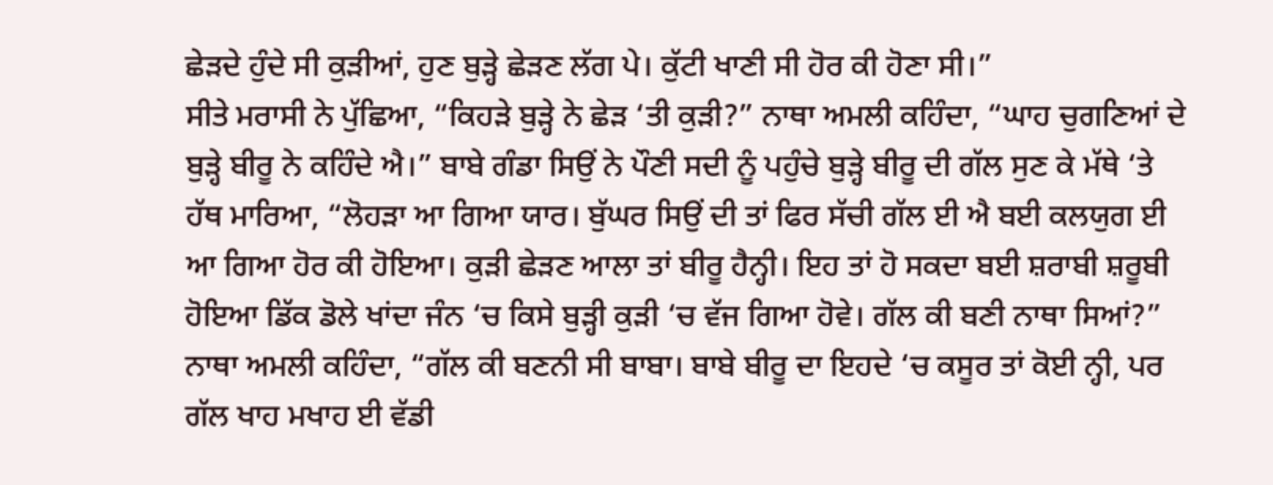ਛੇੜਦੇ ਹੁੰਦੇ ਸੀ ਕੁੜੀਆਂ, ਹੁਣ ਬੁੜ੍ਹੇ ਛੇੜਣ ਲੱਗ ਪੇ। ਕੁੱਟੀ ਖਾਣੀ ਸੀ ਹੋਰ ਕੀ ਹੋਣਾ ਸੀ।”
ਸੀਤੇ ਮਰਾਸੀ ਨੇ ਪੁੱਛਿਆ, “ਕਿਹੜੇ ਬੁੜ੍ਹੇ ਨੇ ਛੇੜ ‘ਤੀ ਕੁੜੀ?” ਨਾਥਾ ਅਮਲੀ ਕਹਿੰਦਾ, “ਘਾਹ ਚੁਗਣਿਆਂ ਦੇ ਬੁੜ੍ਹੇ ਬੀਰੂ ਨੇ ਕਹਿੰਦੇ ਐ।” ਬਾਬੇ ਗੰਡਾ ਸਿਉਂ ਨੇ ਪੌਣੀ ਸਦੀ ਨੂੰ ਪਹੁੰਚੇ ਬੁੜ੍ਹੇ ਬੀਰੂ ਦੀ ਗੱਲ ਸੁਣ ਕੇ ਮੱਥੇ ‘ਤੇ ਹੱਥ ਮਾਰਿਆ, “ਲੋਹੜਾ ਆ ਗਿਆ ਯਾਰ। ਬੁੱਘਰ ਸਿਉਂ ਦੀ ਤਾਂ ਫਿਰ ਸੱਚੀ ਗੱਲ ਈ ਐ ਬਈ ਕਲਯੁਗ ਈ ਆ ਗਿਆ ਹੋਰ ਕੀ ਹੋਇਆ। ਕੁੜੀ ਛੇੜਣ ਆਲਾ ਤਾਂ ਬੀਰੂ ਹੈਨ੍ਹੀ। ਇਹ ਤਾਂ ਹੋ ਸਕਦਾ ਬਈ ਸ਼ਰਾਬੀ ਸ਼ਰੂਬੀ ਹੋਇਆ ਡਿੱਕ ਡੋਲੇ ਖਾਂਦਾ ਜੰਨ ‘ਚ ਕਿਸੇ ਬੁੜ੍ਹੀ ਕੁੜੀ ‘ਚ ਵੱਜ ਗਿਆ ਹੋਵੇ। ਗੱਲ ਕੀ ਬਣੀ ਨਾਥਾ ਸਿਆਂ?” ਨਾਥਾ ਅਮਲੀ ਕਹਿੰਦਾ, “ਗੱਲ ਕੀ ਬਣਨੀ ਸੀ ਬਾਬਾ। ਬਾਬੇ ਬੀਰੂ ਦਾ ਇਹਦੇ ‘ਚ ਕਸੂਰ ਤਾਂ ਕੋਈ ਨ੍ਹੀ, ਪਰ ਗੱਲ ਖਾਹ ਮਖਾਹ ਈ ਵੱਡੀ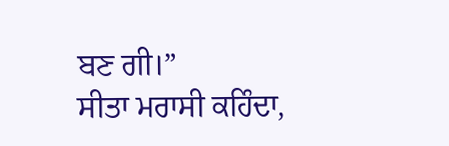ਬਣ ਗੀ।”
ਸੀਤਾ ਮਰਾਸੀ ਕਹਿੰਦਾ,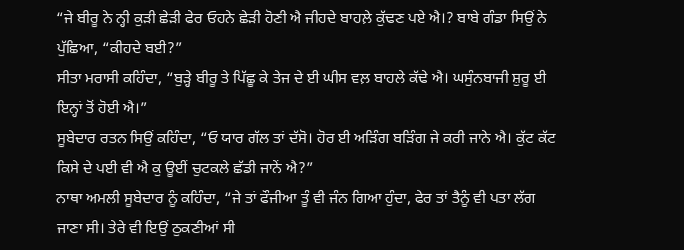“ਜੇ ਬੀਰੂ ਨੇ ਨ੍ਹੀ ਕੁੜੀ ਛੇੜੀ ਫੇਰ ਓਹਨੇ ਛੇੜੀ ਹੋਣੀ ਐ ਜੀਹਦੇ ਬਾਹਲ਼ੇ ਕੁੱਢਣ ਪਏ ਐ।? ਬਾਬੇ ਗੰਡਾ ਸਿਉਂ ਨੇ ਪੁੱਛਿਆ, “ਕੀਹਦੇ ਬਈ?”
ਸੀਤਾ ਮਰਾਸੀ ਕਹਿੰਦਾ, “ਬੁੜ੍ਹੇ ਬੀਰੂ ਤੇ ਪਿੱਛੂ ਕੇ ਤੇਜ ਦੇ ਈ ਘੀਸ ਵਲ਼ ਬਾਹਲੇ ਕੱਢੇ ਐ। ਘਸੁੰਨਬਾਜੀ ਸ਼ੁਰੂ ਈ ਇਨ੍ਹਾਂ ਤੋਂ ਹੋਈ ਐ।”
ਸੂਬੇਦਾਰ ਰਤਨ ਸਿਉਂ ਕਹਿੰਦਾ, “ਓ ਯਾਰ ਗੱਲ ਤਾਂ ਦੱਸੋ। ਹੋਰ ਈ ਅੜਿੰਗ ਬੜਿੰਗ ਜੇ ਕਰੀ ਜਾਨੇ ਐ। ਕੁੱਟ ਕੱਟ ਕਿਸੇ ਦੇ ਪਈ ਵੀ ਐ ਕੁ ਊਈਂ ਚੁਟਕਲੇ ਛੱਡੀ ਜਾਨੇਂ ਐ?”
ਨਾਥਾ ਅਮਲੀ ਸੂਬੇਦਾਰ ਨੂੰ ਕਹਿੰਦਾ, “ਜੇ ਤਾਂ ਫੌਜੀਆ ਤੂੰ ਵੀ ਜੰਨ ਗਿਆ ਹੁੰਦਾ, ਫੇਰ ਤਾਂ ਤੈਨੂੰ ਵੀ ਪਤਾ ਲੱਗ ਜਾਣਾ ਸੀ। ਤੇਰੇ ਵੀ ਇਉਂ ਠੁਕਣੀਆਂ ਸੀ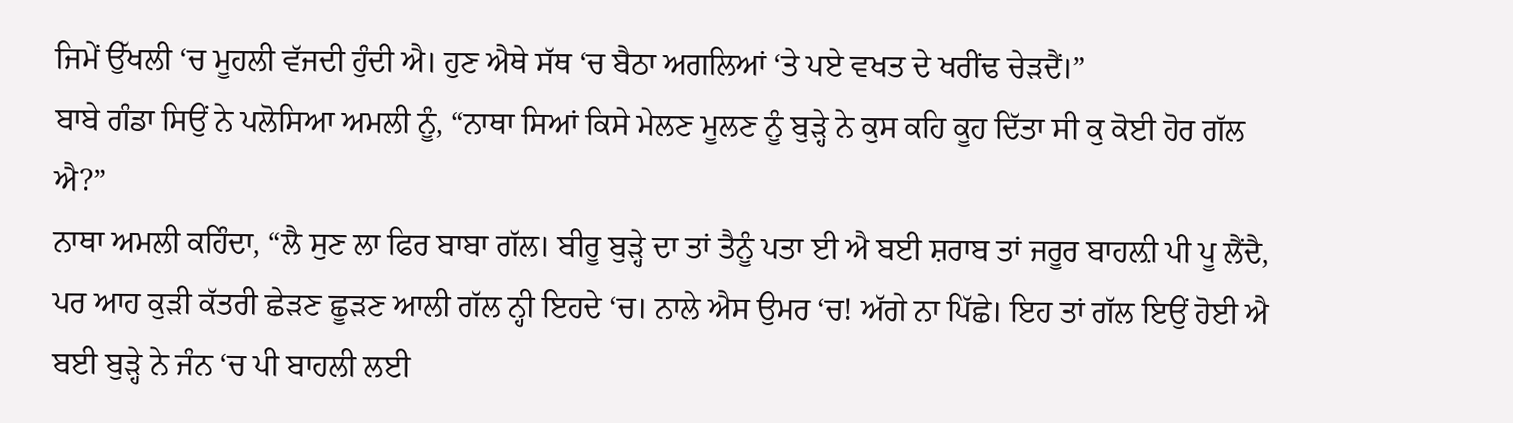ਜਿਮੇਂ ਉੱਖਲੀ ‘ਚ ਮੂਹਲੀ ਵੱਜਦੀ ਹੁੰਦੀ ਐ। ਹੁਣ ਐਥੇ ਸੱਥ ‘ਚ ਬੈਠਾ ਅਗਲਿਆਂ ‘ਤੇ ਪਏ ਵਖਤ ਦੇ ਖਰੀਂਢ ਚੇੜਦੈਂ।”
ਬਾਬੇ ਗੰਡਾ ਸਿਉਂ ਨੇ ਪਲੋਸਿਆ ਅਮਲੀ ਨੂੰ, “ਨਾਥਾ ਸਿਆਂ ਕਿਸੇ ਮੇਲਣ ਮੂਲਣ ਨੂੰ ਬੁੜ੍ਹੇ ਨੇ ਕੁਸ ਕਹਿ ਕੂਹ ਦਿੱਤਾ ਸੀ ਕੁ ਕੋਈ ਹੋਰ ਗੱਲ ਐ?”
ਨਾਥਾ ਅਮਲੀ ਕਹਿੰਦਾ, “ਲੈ ਸੁਣ ਲਾ ਫਿਰ ਬਾਬਾ ਗੱਲ। ਬੀਰੂ ਬੁੜ੍ਹੇ ਦਾ ਤਾਂ ਤੈਨੂੰ ਪਤਾ ਈ ਐ ਬਈ ਸ਼ਰਾਬ ਤਾਂ ਜਰੂਰ ਬਾਹਲ਼ੀ ਪੀ ਪੂ ਲੈਂਦੈ, ਪਰ ਆਹ ਕੁੜੀ ਕੱਤਰੀ ਛੇੜਣ ਛੂੜਣ ਆਲੀ ਗੱਲ ਨ੍ਹੀ ਇਹਦੇ ‘ਚ। ਨਾਲੇ ਐਸ ਉਮਰ ‘ਚ! ਅੱਗੇ ਨਾ ਪਿੱਛੇ। ਇਹ ਤਾਂ ਗੱਲ ਇਉਂ ਹੋਈ ਐ ਬਈ ਬੁੜ੍ਹੇ ਨੇ ਜੰਨ ‘ਚ ਪੀ ਬਾਹਲੀ ਲਈ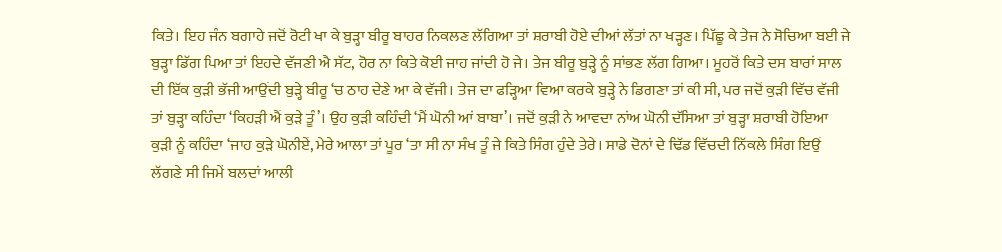ਕਿਤੇ। ਇਹ ਜੰਨ ਬਗਾਹੇ ਜਦੋਂ ਰੋਟੀ ਖਾ ਕੇ ਬੁੜ੍ਹਾ ਬੀਰੂ ਬਾਹਰ ਨਿਕਲਣ ਲੱਗਿਆ ਤਾਂ ਸ਼ਰਾਬੀ ਹੋਏ ਦੀਆਂ ਲੱਤਾਂ ਨਾ ਖੜ੍ਹਣ। ਪਿੱਛੂ ਕੇ ਤੇਜ ਨੇ ਸੋਚਿਆ ਬਈ ਜੇ ਬੁੜ੍ਹਾ ਡਿੱਗ ਪਿਆ ਤਾਂ ਇਹਦੇ ਵੱਜਣੀ ਐ ਸੱਟ, ਹੋਰ ਨਾ ਕਿਤੇ ਕੋਈ ਜਾਹ ਜਾਂਦੀ ਹੋ ਜੇ। ਤੇਜ ਬੀਰੂ ਬੁੜ੍ਹੇ ਨੂੰ ਸਾਂਭਣ ਲੱਗ ਗਿਆ। ਮੂਹਰੋਂ ਕਿਤੇ ਦਸ ਬਾਰਾਂ ਸਾਲ ਦੀ ਇੱਕ ਕੁੜੀ ਭੱਜੀ ਆਉਂਦੀ ਬੁੜ੍ਹੇ ਬੀਰੂ ‘ਚ ਠਾਹ ਦੇਣੇ ਆ ਕੇ ਵੱਜੀ। ਤੇਜ ਦਾ ਫੜ੍ਹਿਆ ਵਿਆ ਕਰਕੇ ਬੁੜ੍ਹੇ ਨੇ ਡਿਗਣਾ ਤਾਂ ਕੀ ਸੀ, ਪਰ ਜਦੋਂ ਕੁੜੀ ਵਿੱਚ ਵੱਜੀ ਤਾਂ ਬੁੜ੍ਹਾ ਕਹਿੰਦਾ ‘ਕਿਹੜੀ ਐਂ ਕੁੜੇ ਤੂੰ’। ਉਹ ਕੁੜੀ ਕਹਿੰਦੀ ‘ਮੈਂ ਘੋਨੀ ਆਂ ਬਾਬਾ’। ਜਦੋਂ ਕੁੜੀ ਨੇ ਆਵਦਾ ਨਾਂਅ ਘੋਨੀ ਦੱਸਿਆ ਤਾਂ ਬੁੜ੍ਹਾ ਸ਼ਰਾਬੀ ਹੋਇਆ ਕੁੜੀ ਨੂੰ ਕਹਿੰਦਾ ‘ਜਾਹ ਕੁੜੇ ਘੋਨੀਏਂ, ਮੇਰੇ ਆਲਾ ਤਾਂ ਪੂਰ ‘ਤਾ ਸੀ ਨਾ ਸੰਖ ਤੂੰ ਜੇ ਕਿਤੇ ਸਿੰਗ ਹੁੰਦੇ ਤੇਰੇ। ਸਾਡੇ ਦੋਨਾਂ ਦੇ ਢਿੱਡ ਵਿੱਚਦੀ ਨਿੱਕਲੇ ਸਿੰਗ ਇਉਂ ਲੱਗਣੇ ਸੀ ਜਿਮੇਂ ਬਲਦਾਂ ਆਲੀ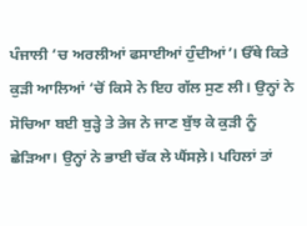ਪੰਜਾਲੀ ‘ਚ ਅਰਲੀਆਂ ਫਸਾਈਆਂ ਹੁੰਦੀਆਂ’। ਓੱਥੇ ਕਿਤੇ ਕੁੜੀ ਆਲਿਆਂ ‘ਚੋਂ ਕਿਸੇ ਨੇ ਇਹ ਗੱਲ ਸੁਣ ਲੀ। ਉਨ੍ਹਾਂ ਨੇ ਸੋਚਿਆ ਬਈ ਬੁੜ੍ਹੇ ਤੇ ਤੇਜ ਨੇ ਜਾਣ ਬੁੱਝ ਕੇ ਕੁੜੀ ਨੂੰ ਛੇੜਿਆ। ਉਨ੍ਹਾਂ ਨੇ ਭਾਈ ਚੱਕ ਲੇ ਘੈਂਸਲ਼ੇ। ਪਹਿਲਾਂ ਤਾਂ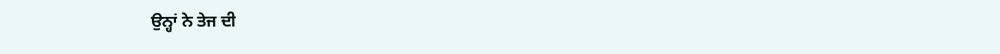ਉਨ੍ਹਾਂ ਨੇ ਤੇਜ ਦੀ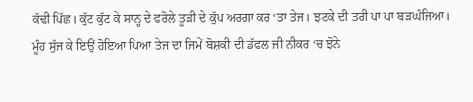ਕੱਢੀ ਪਿੱਛ। ਕੁੱਟ ਕੁੱਟ ਕੇ ਸਾਨ੍ਹ ਦੇ ਫਰੋਲੇ ਤੂੜੀ ਦੇ ਕੁੱਪ ਅਰਗਾ ਕਰ ‘ਤਾ ਤੇਜ। ਝਟਕੇ ਦੀ ਤਰੀ ਪਾ ਪਾ ਬੜਘੰਜਿਆ। ਮੂੰਹ ਸੁੱਜ ਕੇ ਇਉਂ ਹੋਇਆ ਪਿਆ ਤੇਜ ਦਾ ਜਿਮੇਂ ਬੋਸ਼ਕੀ ਦੀ ਡੱਫਲ ਜੀ ਨੀਕਰ ‘ਚ ਝੋਨੇ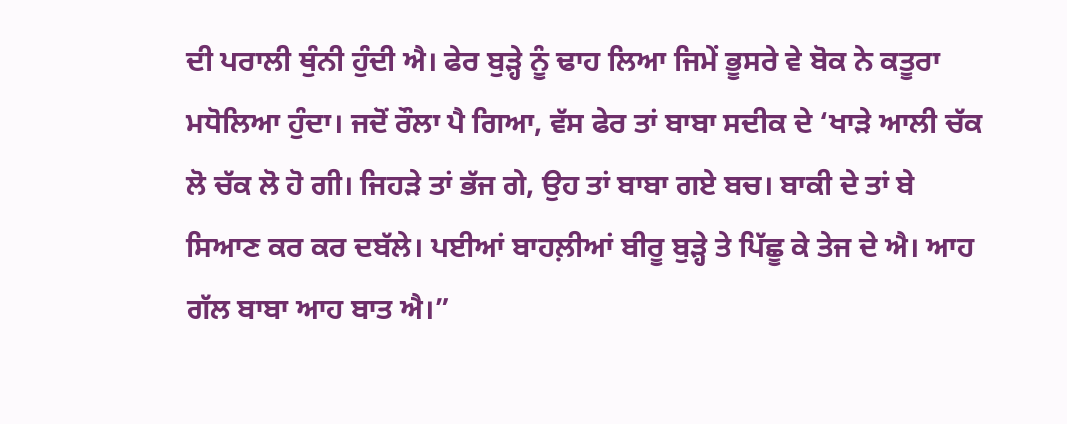ਦੀ ਪਰਾਲੀ ਥੁੰਨੀ ਹੁੰਦੀ ਐ। ਫੇਰ ਬੁੜ੍ਹੇ ਨੂੰ ਢਾਹ ਲਿਆ ਜਿਮੇਂ ਭੂਸਰੇ ਵੇ ਬੋਕ ਨੇ ਕਤੂਰਾ ਮਧੋਲਿਆ ਹੁੰਦਾ। ਜਦੋਂ ਰੌਲਾ ਪੈ ਗਿਆ, ਵੱਸ ਫੇਰ ਤਾਂ ਬਾਬਾ ਸਦੀਕ ਦੇ ‘ਖਾੜੇ ਆਲੀ ਚੱਕ ਲੋ ਚੱਕ ਲੋ ਹੋ ਗੀ। ਜਿਹੜੇ ਤਾਂ ਭੱਜ ਗੇ, ਉਹ ਤਾਂ ਬਾਬਾ ਗਏ ਬਚ। ਬਾਕੀ ਦੇ ਤਾਂ ਬੇ ਸਿਆਣ ਕਰ ਕਰ ਦਬੱਲੇ। ਪਈਆਂ ਬਾਹਲ਼ੀਆਂ ਬੀਰੂ ਬੁੜ੍ਹੇ ਤੇ ਪਿੱਛੂ ਕੇ ਤੇਜ ਦੇ ਐ। ਆਹ ਗੱਲ ਬਾਬਾ ਆਹ ਬਾਤ ਐ।”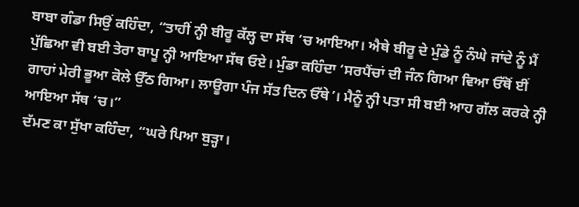ਬਾਬਾ ਗੰਡਾ ਸਿਉਂ ਕਹਿੰਦਾ, “ਤਾਹੀਂ ਨ੍ਹੀ ਬੀਰੂ ਕੱਲ੍ਹ ਦਾ ਸੱਥ ‘ਚ ਆਇਆ। ਐਥੇ ਬੀਰੂ ਦੇ ਮੁੰਡੇ ਨੂੰ ਨੰਘੇ ਜਾਂਦੇ ਨੂੰ ਮੈਂ ਪੁੱਛਿਆ ਵੀ ਬਈ ਤੇਰਾ ਬਾਪੂ ਨ੍ਹੀ ਆਇਆ ਸੱਥ ਓਏ। ਮੁੰਡਾ ਕਹਿੰਦਾ ‘ਸਰਪੈਂਚਾਂ ਦੀ ਜੰਨ ਗਿਆ ਵਿਆ ਓੱਥੋਂ ਈਂ ਗਾਹਾਂ ਮੇਰੀ ਭੂਆ ਕੋਲੇ ਉੱਠ ਗਿਆ। ਲਾਊਗਾ ਪੰਜ ਸੱਤ ਦਿਨ ਓੱਥੇ’। ਮੈਨੂੰ ਨ੍ਹੀ ਪਤਾ ਸੀ ਬਈ ਆਹ ਗੱਲ ਕਰਕੇ ਨ੍ਹੀ ਆਇਆ ਸੱਥ ‘ਚ।”
ਦੱਮਣ ਕਾ ਸੁੱਖਾ ਕਹਿੰਦਾ, “ਘਰੇ ਪਿਆ ਬੁੜ੍ਹਾ।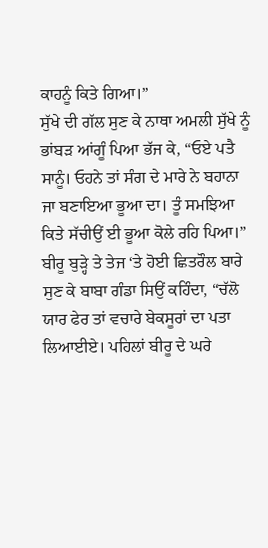ਕਾਹਨੂੰ ਕਿਤੇ ਗਿਆ।”
ਸੁੱਖੇ ਦੀ ਗੱਲ ਸੁਣ ਕੇ ਨਾਥਾ ਅਮਲੀ ਸੁੱਖੇ ਨੂੰ ਭਾਂਬੜ ਆਂਗੂੰ ਪਿਆ ਭੱਜ ਕੇ, “ਓਏ ਪਤੈ ਸਾਨੂੰ। ਓਹਨੇ ਤਾਂ ਸੰਗ ਦੇ ਮਾਰੇ ਨੇ ਬਹਾਨਾ ਜਾ ਬਣਾਇਆ ਭੂਆ ਦਾ। ਤੂੰ ਸਮਝਿਆ ਕਿਤੇ ਸੱਚੀਉਂ ਈ ਭੂਆ ਕੋਲੇ ਰਹਿ ਪਿਆ।”
ਬੀਰੂ ਬੁੜ੍ਹੇ ਤੇ ਤੇਜ ‘ਤੇ ਹੋਈ ਛਿਤਰੌਲ ਬਾਰੇ ਸੁਣ ਕੇ ਬਾਬਾ ਗੰਡਾ ਸਿਉਂ ਕਹਿੰਦਾ, “ਚੱਲੋ ਯਾਰ ਫੇਰ ਤਾਂ ਵਚਾਰੇ ਬੇਕਸੂਰਾਂ ਦਾ ਪਤਾ ਲਿਆਈਏ। ਪਹਿਲਾਂ ਬੀਰੂ ਦੇ ਘਰੇ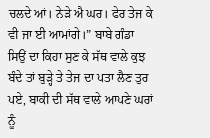ਚਲਦੇ ਆਂ। ਨੇੜੇ ਐ ਘਰ। ਫੇਰ ਤੇਜ ਕੇ ਵੀ ਜਾ ਈ ਆਮਾਂਗੇ।” ਬਾਬੇ ਗੰਡਾ ਸਿਉਂ ਦਾ ਕਿਹਾ ਸੁਣ ਕੇ ਸੱਥ ਵਾਲੇ ਕੁਝ ਬੰਦੇ ਤਾਂ ਬੁੜ੍ਹੇ ਤੇ ਤੇਜ ਦਾ ਪਤਾ ਲੈਣ ਤੁਰ ਪਏ, ਬਾਕੀ ਦੀ ਸੱਥ ਵਾਲੇ ਆਪਣੇ ਘਰਾਂ ਨੂੰ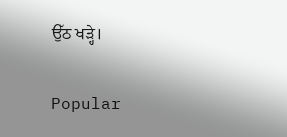ਉੱਠ ਖੜ੍ਹੇ।

Popular